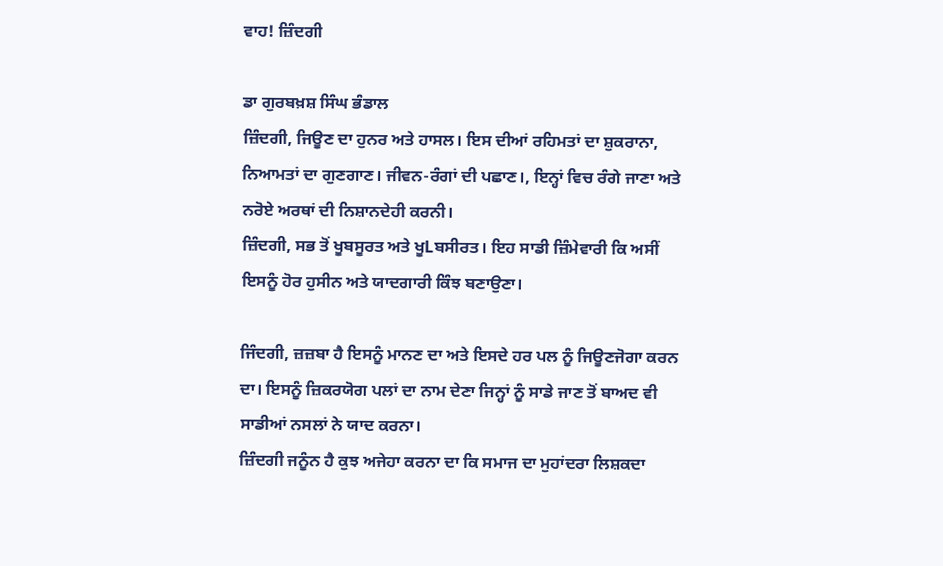ਵਾਹ! ਜ਼ਿੰਦਗੀ

ਡਾ ਗੁਰਬਖ਼ਸ਼ ਸਿੰਘ ਭੰਡਾਲ
ਜ਼ਿੰਦਗੀ, ਜਿਊਣ ਦਾ ਹੁਨਰ ਅਤੇ ਹਾਸਲ। ਇਸ ਦੀਆਂ ਰਹਿਮਤਾਂ ਦਾ ਸ਼ੁਕਰਾਨਾ, ਨਿਆਮਤਾਂ ਦਾ ਗੁਣਗਾਣ। ਜੀਵਨ-ਰੰਗਾਂ ਦੀ ਪਛਾਣ।, ਇਨ੍ਹਾਂ ਵਿਚ ਰੰਗੇ ਜਾਣਾ ਅਤੇ ਨਰੋਏ ਅਰਥਾਂ ਦੀ ਨਿਸ਼ਾਨਦੇਹੀ ਕਰਨੀ।
ਜ਼ਿੰਦਗੀ, ਸਭ ਤੋਂ ਖੂਬਸੂਰਤ ਅਤੇ ਖੂLਬਸੀਰਤ। ਇਹ ਸਾਡੀ ਜ਼ਿੰਮੇਵਾਰੀ ਕਿ ਅਸੀਂ ਇਸਨੂੰ ਹੋਰ ਹੁਸੀਨ ਅਤੇ ਯਾਦਗਾਰੀ ਕਿੰਝ ਬਣਾਉਣਾ।

ਜਿੰਦਗੀ, ਜ਼ਜ਼ਬਾ ਹੈ ਇਸਨੂੰ ਮਾਨਣ ਦਾ ਅਤੇ ਇਸਦੇ ਹਰ ਪਲ ਨੂੰ ਜਿਊਣਜੋਗਾ ਕਰਨ ਦਾ। ਇਸਨੂੰ ਜ਼ਿਕਰਯੋਗ ਪਲਾਂ ਦਾ ਨਾਮ ਦੇਣਾ ਜਿਨ੍ਹਾਂ ਨੂੰ ਸਾਡੇ ਜਾਣ ਤੋਂ ਬਾਅਦ ਵੀ ਸਾਡੀਆਂ ਨਸਲਾਂ ਨੇ ਯਾਦ ਕਰਨਾ।
ਜ਼ਿੰਦਗੀ ਜਨੂੰਨ ਹੈ ਕੁਝ ਅਜੇਹਾ ਕਰਨਾ ਦਾ ਕਿ ਸਮਾਜ ਦਾ ਮੁਹਾਂਦਰਾ ਲਿਸ਼ਕਦਾ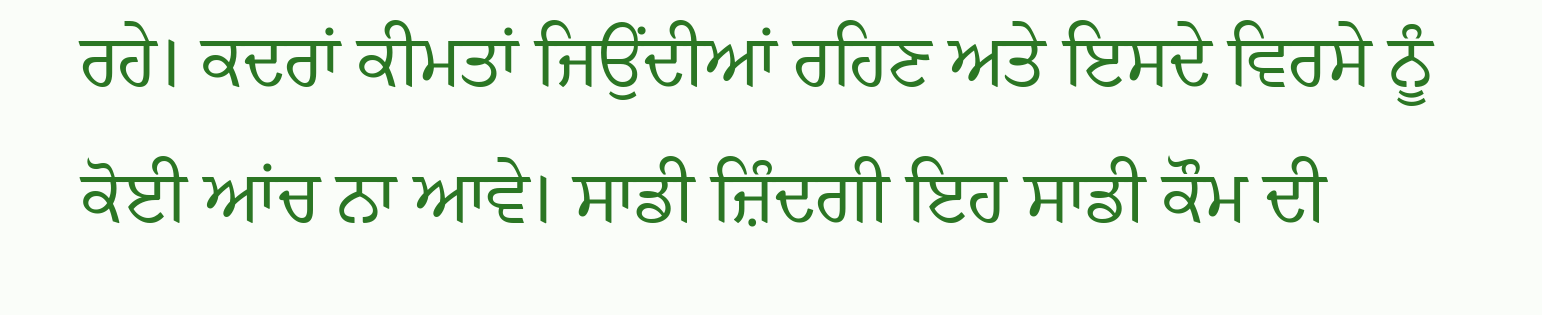ਰਹੇ। ਕਦਰਾਂ ਕੀਮਤਾਂ ਜਿਉਂਦੀਆਂ ਰਹਿਣ ਅਤੇ ਇਸਦੇ ਵਿਰਸੇ ਨੂੰ ਕੋਈ ਆਂਚ ਨਾ ਆਵੇ। ਸਾਡੀ ਜ਼ਿੰਦਗੀ ਇਹ ਸਾਡੀ ਕੌਮ ਦੀ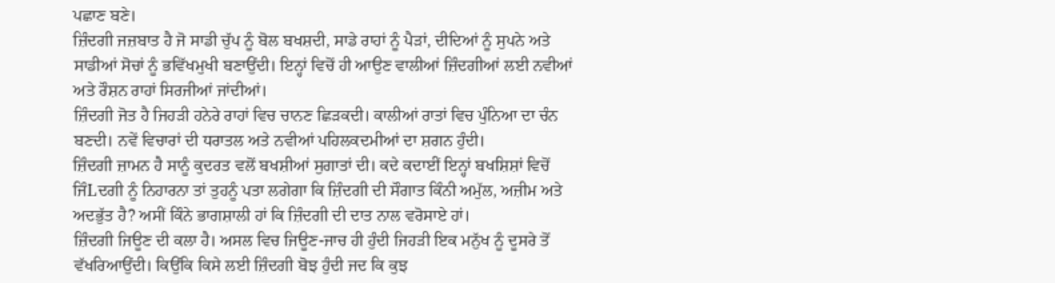ਪਛਾਣ ਬਣੇ।
ਜ਼ਿੰਦਗੀ ਜਜ਼ਬਾਤ ਹੈ ਜੋ ਸਾਡੀ ਚੁੱਪ ਨੂੰ ਬੋਲ ਬਖਸ਼ਦੀ, ਸਾਡੇ ਰਾਹਾਂ ਨੂੰ ਪੈੜਾਂ, ਦੀਦਿਆਂ ਨੂੰ ਸੁਪਨੇ ਅਤੇ ਸਾਡੀਆਂ ਸੋਚਾਂ ਨੂੰ ਭਵਿੱਖਮੁਖੀ ਬਣਾਉਂਦੀ। ਇਨ੍ਹਾਂ ਵਿਚੋਂ ਹੀ ਆਉਣ ਵਾਲੀਆਂ ਜ਼ਿੰਦਗੀਆਂ ਲਈ ਨਵੀਆਂ ਅਤੇ ਰੌਸ਼ਨ ਰਾਹਾਂ ਸਿਰਜੀਆਂ ਜਾਂਦੀਆਂ।
ਜ਼ਿੰਦਗੀ ਜੋਤ ਹੈ ਜਿਹੜੀ ਹਨੇਰੇ ਰਾਹਾਂ ਵਿਚ ਚਾਨਣ ਛਿੜਕਦੀ। ਕਾਲੀਆਂ ਰਾਤਾਂ ਵਿਚ ਪੁੰਨਿਆ ਦਾ ਚੰਨ ਬਣਦੀ। ਨਵੇਂ ਵਿਚਾਰਾਂ ਦੀ ਧਰਾਤਲ ਅਤੇ ਨਵੀਆਂ ਪਹਿਲਕਦਮੀਆਂ ਦਾ ਸ਼ਗਨ ਹੁੰਦੀ।
ਜ਼ਿੰਦਗੀ ਜ਼ਾਮਨ ਹੈ ਸਾਨੂੰ ਕੁਦਰਤ ਵਲੋਂ ਬਖਸ਼ੀਆਂ ਸੁਗਾਤਾਂ ਦੀ। ਕਦੇ ਕਦਾਈਂ ਇਨ੍ਹਾਂ ਬਖਸ਼ਿਸ਼ਾਂ ਵਿਚੋਂ ਜਿੰLਦਗੀ ਨੂੰ ਨਿਹਾਰਨਾ ਤਾਂ ਤੁਹਨੂੰ ਪਤਾ ਲਗੇਗਾ ਕਿ ਜ਼ਿੰਦਗੀ ਦੀ ਸੌਗਾਤ ਕਿੰਨੀ ਅਮੁੱਲ, ਅਜ਼ੀਮ ਅਤੇ ਅਦਭੁੱਤ ਹੈ? ਅਸੀਂ ਕਿੰਨੇ ਭਾਗਸ਼ਾਲੀ ਹਾਂ ਕਿ ਜ਼ਿੰਦਗੀ ਦੀ ਦਾਤ ਨਾਲ ਵਰੋਸਾਏ ਹਾਂ।
ਜ਼ਿੰਦਗੀ ਜਿਊਣ ਦੀ ਕਲਾ ਹੈ। ਅਸਲ ਵਿਚ ਜਿਊਣ-ਜਾਚ ਹੀ ਹੁੰਦੀ ਜਿਹੜੀ ਇਕ ਮਨੁੱਖ ਨੂੰ ਦੂਸਰੇ ਤੋਂ ਵੱਖਰਿਆਉਂਦੀ। ਕਿਉਂਕਿ ਕਿਸੇ ਲਈ ਜ਼ਿੰਦਗੀ ਬੋਝ ਹੁੰਦੀ ਜਦ ਕਿ ਕੁਝ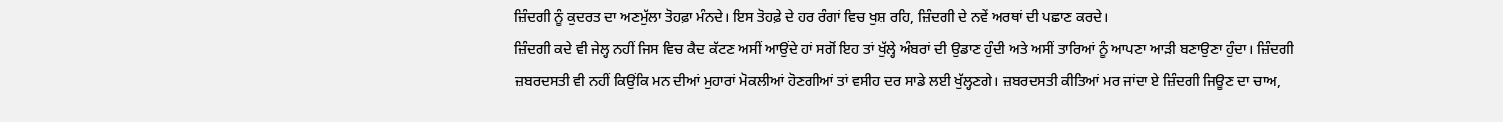ਜ਼ਿੰਦਗੀ ਨੂੰ ਕੁਦਰਤ ਦਾ ਅਣਮੁੱਲਾ ਤੋਹਫ਼ਾ ਮੰਨਦੇ। ਇਸ ਤੋਹਫ਼ੇ ਦੇ ਹਰ ਰੰਗਾਂ ਵਿਚ ਖੁਸ਼ ਰਹਿ, ਜ਼ਿੰਦਗੀ ਦੇ ਨਵੇਂ ਅਰਥਾਂ ਦੀ ਪਛਾਣ ਕਰਦੇ।
ਜ਼ਿੰਦਗੀ ਕਦੇ ਵੀ ਜੇਲ੍ਹ ਨਹੀਂ ਜਿਸ ਵਿਚ ਕੈਦ ਕੱਟਣ ਅਸੀਂ ਆਉਂਦੇ ਹਾਂ ਸਗੋਂ ਇਹ ਤਾਂ ਖੁੱਲ੍ਹੇ ਅੰਬਰਾਂ ਦੀ ਉਡਾਣ ਹੁੰਦੀ ਅਤੇ ਅਸੀਂ ਤਾਰਿਆਂ ਨੂੰ ਆਪਣਾ ਆੜੀ ਬਣਾਉਣਾ ਹੁੰਦਾ। ਜ਼ਿੰਦਗੀ ਜ਼ਬਰਦਸਤੀ ਵੀ ਨਹੀਂ ਕਿਉਂਕਿ ਮਨ ਦੀਆਂ ਮੁਹਾਰਾਂ ਮੋਕਲੀਆਂ ਹੋਣਗੀਆਂ ਤਾਂ ਵਸੀਹ ਦਰ ਸਾਡੇ ਲਈ ਖੁੱਲ੍ਹਣਗੇ। ਜ਼ਬਰਦਸਤੀ ਕੀਤਿਆਂ ਮਰ ਜਾਂਦਾ ਏ ਜ਼ਿੰਦਗੀ ਜਿਊਣ ਦਾ ਚਾਅ,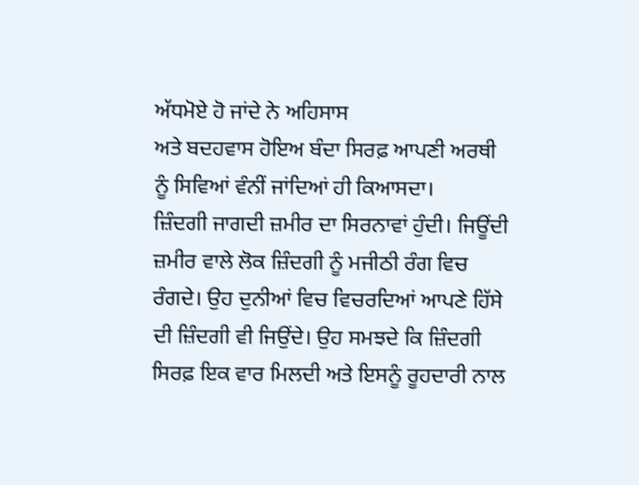ਅੱਧਮੋਏ ਹੋ ਜਾਂਦੇ ਨੇ ਅਹਿਸਾਸ
ਅਤੇ ਬਦਹਵਾਸ ਹੋਇਅ ਬੰਦਾ ਸਿਰਫ਼ ਆਪਣੀ ਅਰਥੀ ਨੂੰ ਸਿਵਿਆਂ ਵੰਨੀਂ ਜਾਂਦਿਆਂ ਹੀ ਕਿਆਸਦਾ।
ਜ਼ਿੰਦਗੀ ਜਾਗਦੀ ਜ਼ਮੀਰ ਦਾ ਸਿਰਨਾਵਾਂ ਹੁੰਦੀ। ਜਿਊਂਦੀ ਜ਼ਮੀਰ ਵਾਲੇ ਲੋਕ ਜ਼ਿੰਦਗੀ ਨੂੰ ਮਜੀਠੀ ਰੰਗ ਵਿਚ ਰੰਗਦੇ। ਉਹ ਦੁਨੀਆਂ ਵਿਚ ਵਿਚਰਦਿਆਂ ਆਪਣੇ ਹਿੱਸੇ ਦੀ ਜ਼ਿੰਦਗੀ ਵੀ ਜਿਉਂਦੇ। ਉਹ ਸਮਝਦੇ ਕਿ ਜ਼ਿੰਦਗੀ ਸਿਰਫ਼ ਇਕ ਵਾਰ ਮਿਲਦੀ ਅਤੇ ਇਸਨੂੰ ਰੂਹਦਾਰੀ ਨਾਲ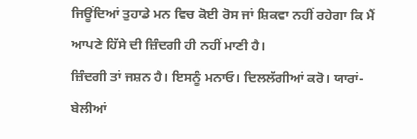ਜਿਊਂਦਿਆਂ ਤੁਹਾਡੇ ਮਨ ਵਿਚ ਕੋਈ ਰੋਸ ਜਾਂ ਸ਼ਿਕਵਾ ਨਹੀਂ ਰਹੇਗਾ ਕਿ ਮੈਂ ਆਪਣੇ ਹਿੱਸੇ ਦੀ ਜ਼ਿੰਦਗੀ ਹੀ ਨਹੀਂ ਮਾਣੀ ਹੈ।
ਜ਼ਿੰਦਗੀ ਤਾਂ ਜਸ਼ਨ ਹੈ। ਇਸਨੂੰ ਮਨਾਓ। ਦਿਲਲੱਗੀਆਂ ਕਰੋ। ਯਾਰਾਂ-ਬੇਲੀਆਂ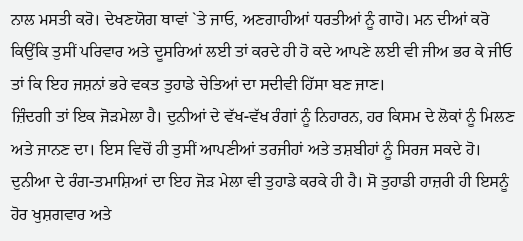ਨਾਲ ਮਸਤੀ ਕਰੋ। ਦੇਖਣਯੋਗ ਥਾਵਾਂ `ਤੇ ਜਾਓ, ਅਣਗਾਹੀਆਂ ਧਰਤੀਆਂ ਨੂੰ ਗਾਹੋ। ਮਨ ਦੀਆਂ ਕਰੋ ਕਿਉਂਕਿ ਤੁਸੀਂ ਪਰਿਵਾਰ ਅਤੇ ਦੂਸਰਿਆਂ ਲਈ ਤਾਂ ਕਰਦੇ ਹੀ ਹੋ ਕਦੇ ਆਪਣੇ ਲਈ ਵੀ ਜੀਅ ਭਰ ਕੇ ਜੀਓ ਤਾਂ ਕਿ ਇਹ ਜਸ਼ਨਾਂ ਭਰੇ ਵਕਤ ਤੁਹਾਡੇ ਚੇਤਿਆਂ ਦਾ ਸਦੀਵੀ ਹਿੱਸਾ ਬਣ ਜਾਣ।
ਜ਼ਿੰਦਗੀ ਤਾਂ ਇਕ ਜੋੜਮੇਲਾ ਹੈ। ਦੁਨੀਆਂ ਦੇ ਵੱਖ-ਵੱਖ ਰੰਗਾਂ ਨੂੰ ਨਿਹਾਰਨ, ਹਰ ਕਿਸਮ ਦੇ ਲੋਕਾਂ ਨੂੰ ਮਿਲਣ ਅਤੇ ਜਾਨਣ ਦਾ। ਇਸ ਵਿਚੋਂ ਹੀ ਤੁਸੀਂ ਆਪਣੀਆਂ ਤਰਜੀਹਾਂ ਅਤੇ ਤਸ਼ਬੀਹਾਂ ਨੂੰ ਸਿਰਜ ਸਕਦੇ ਹੋ।
ਦੁਨੀਆ ਦੇ ਰੰਗ-ਤਮਾਸ਼ਿਆਂ ਦਾ ਇਹ ਜੋੜ ਮੇਲਾ ਵੀ ਤੁਹਾਡੇ ਕਰਕੇ ਹੀ ਹੈ। ਸੋ ਤੁਹਾਡੀ ਹਾਜ਼ਰੀ ਹੀ ਇਸਨੂੰ ਹੋਰ ਖੁਸ਼ਗਵਾਰ ਅਤੇ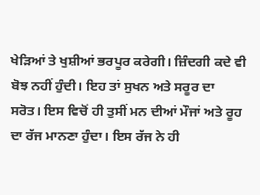ਖੇੜਿਆਂ ਤੇ ਖੁਸ਼ੀਆਂ ਭਰਪੂਰ ਕਰੇਗੀ। ਜ਼ਿੰਦਗੀ ਕਦੇ ਵੀ ਬੋਝ ਨਹੀਂ ਹੁੰਦੀ। ਇਹ ਤਾਂ ਸੁਖਨ ਅਤੇ ਸਰੂਰ ਦਾ ਸਰੋਤ। ਇਸ ਵਿਚੋਂ ਹੀ ਤੁਸੀਂ ਮਨ ਦੀਆਂ ਮੌਜਾਂ ਅਤੇ ਰੂਹ ਦਾ ਰੱਜ ਮਾਨਣਾ ਹੁੰਦਾ। ਇਸ ਰੱਜ ਨੇ ਹੀ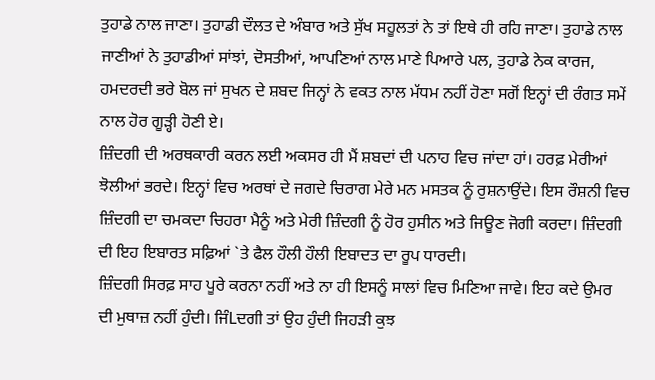ਤੁਹਾਡੇ ਨਾਲ ਜਾਣਾ। ਤੁਹਾਡੀ ਦੌਲਤ ਦੇ ਅੰਬਾਰ ਅਤੇ ਸੁੱਖ ਸਹੂਲਤਾਂ ਨੇ ਤਾਂ ਇਥੇ ਹੀ ਰਹਿ ਜਾਣਾ। ਤੁਹਾਡੇ ਨਾਲ ਜਾਣੀਆਂ ਨੇ ਤੁਹਾਡੀਆਂ ਸਾਂਝਾਂ, ਦੋਸਤੀਆਂ, ਆਪਣਿਆਂ ਨਾਲ ਮਾਣੇ ਪਿਆਰੇ ਪਲ, ਤੁਹਾਡੇ ਨੇਕ ਕਾਰਜ, ਹਮਦਰਦੀ ਭਰੇ ਬੋਲ ਜਾਂ ਸੁਖਨ ਦੇ ਸ਼ਬਦ ਜਿਨ੍ਹਾਂ ਨੇ ਵਕਤ ਨਾਲ ਮੱਧਮ ਨਹੀਂ ਹੋਣਾ ਸਗੋਂ ਇਨ੍ਹਾਂ ਦੀ ਰੰਗਤ ਸਮੇਂ ਨਾਲ ਹੋਰ ਗੂੜ੍ਹੀ ਹੋਣੀ ਏ।
ਜ਼ਿੰਦਗੀ ਦੀ ਅਰਥਕਾਰੀ ਕਰਨ ਲਈ ਅਕਸਰ ਹੀ ਮੈਂ ਸ਼ਬਦਾਂ ਦੀ ਪਨਾਹ ਵਿਚ ਜਾਂਦਾ ਹਾਂ। ਹਰਫ਼ ਮੇਰੀਆਂ ਝੋਲੀਆਂ ਭਰਦੇ। ਇਨ੍ਹਾਂ ਵਿਚ ਅਰਥਾਂ ਦੇ ਜਗਦੇ ਚਿਰਾਗ ਮੇਰੇ ਮਨ ਮਸਤਕ ਨੂੰ ਰੁਸ਼ਨਾਉਂਦੇ। ਇਸ ਰੌਸ਼ਨੀ ਵਿਚ ਜ਼ਿੰਦਗੀ ਦਾ ਚਮਕਦਾ ਚਿਹਰਾ ਮੈਨੂੰ ਅਤੇ ਮੇਰੀ ਜ਼ਿੰਦਗੀ ਨੂੰ ਹੋਰ ਹੁਸੀਨ ਅਤੇ ਜਿਊਣ ਜੋਗੀ ਕਰਦਾ। ਜ਼ਿੰਦਗੀ ਦੀ ਇਹ ਇਬਾਰਤ ਸਫ਼ਿਆਂ `ਤੇ ਫੈਲ ਹੌਲੀ ਹੌਲੀ ਇਬਾਦਤ ਦਾ ਰੂਪ ਧਾਰਦੀ।
ਜ਼ਿੰਦਗੀ ਸਿਰਫ਼ ਸਾਹ ਪੂਰੇ ਕਰਨਾ ਨਹੀਂ ਅਤੇ ਨਾ ਹੀ ਇਸਨੂੰ ਸਾਲਾਂ ਵਿਚ ਮਿਣਿਆ ਜਾਵੇ। ਇਹ ਕਦੇ ਉਮਰ ਦੀ ਮੁਥਾਜ਼ ਨਹੀਂ ਹੁੰਦੀ। ਜਿੰLਦਗੀ ਤਾਂ ਉਹ ਹੁੰਦੀ ਜਿਹੜੀ ਕੁਝ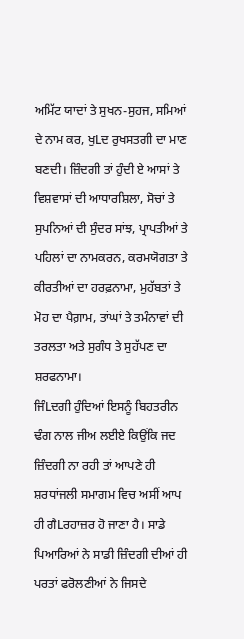ਅਮਿੱਟ ਯਾਦਾਂ ਤੇ ਸੁਖਨ-ਸੁਹਜ, ਸਮਿਆਂ ਦੇ ਨਾਮ ਕਰ, ਖੁLਦ ਰੁਖਸਤਗੀ ਦਾ ਮਾਣ ਬਣਦੀ। ਜ਼ਿੰਦਗੀ ਤਾਂ ਹੁੰਦੀ ਏ ਆਸਾਂ ਤੇ ਵਿਸ਼ਵਾਸਾਂ ਦੀ ਆਧਾਰਸ਼ਿਲਾ, ਸੋਚਾਂ ਤੇ ਸੁਪਨਿਆਂ ਦੀ ਸੁੰਦਰ ਸਾਂਝ, ਪ੍ਰਾਪਤੀਆਂ ਤੇ ਪਹਿਲਾਂ ਦਾ ਨਾਮਕਰਨ, ਕਰਮਯੋਗਤਾ ਤੇ ਕੀਰਤੀਆਂ ਦਾ ਹਰਫ਼ਨਾਮਾ, ਮੁਹੱਬਤਾਂ ਤੇ ਮੋਹ ਦਾ ਪੈਗ਼ਾਮ, ਤਾਂਘਾਂ ਤੇ ਤਮੰਨਾਵਾਂ ਦੀ ਤਰਲਤਾ ਅਤੇ ਸੁਗੰਧ ਤੇ ਸੁਹੱਪਣ ਦਾ ਸ਼ਰਫਨਾਮਾ।
ਜਿੰLਦਗੀ ਹੁੰਦਿਆਂ ਇਸਨੂੰ ਬਿਹਤਰੀਨ ਢੰਗ ਨਾਲ ਜੀਅ ਲਈਏ ਕਿਉਂਕਿ ਜਦ ਜ਼ਿੰਦਗੀ ਨਾ ਰਹੀ ਤਾਂ ਆਪਣੇ ਹੀ ਸ਼ਰਧਾਂਜਲੀ ਸਮਾਗਮ ਵਿਚ ਅਸੀਂ ਆਪ ਹੀ ਗੈLਰਹਾਜ਼ਰ ਹੋ ਜਾਣਾ ਹੈ। ਸਾਡੇ ਪਿਆਰਿਆਂ ਨੇ ਸਾਡੀ ਜ਼ਿੰਦਗੀ ਦੀਆਂ ਹੀ ਪਰਤਾਂ ਫਰੋਲਣੀਆਂ ਨੇ ਜਿਸਦੇ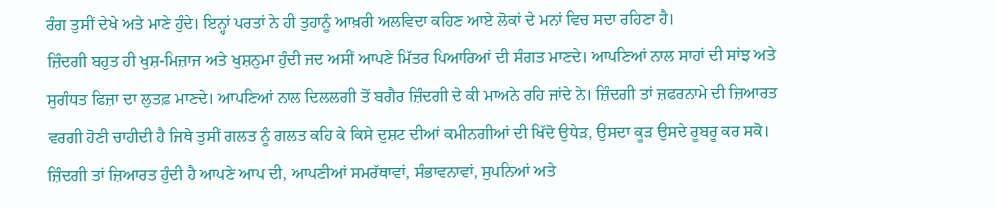ਰੰਗ ਤੁਸੀਂ ਦੇਖੇ ਅਤੇ ਮਾਣੇ ਹੁੰਦੇ। ਇਨ੍ਹਾਂ ਪਰਤਾਂ ਨੇ ਹੀ ਤੁਹਾਨੂੰ ਆਖ਼ਰੀ ਅਲਵਿਦਾ ਕਹਿਣ ਆਏ ਲੋਕਾਂ ਦੇ ਮਨਾਂ ਵਿਚ ਸਦਾ ਰਹਿਣਾ ਹੈ।
ਜ਼ਿੰਦਗੀ ਬਹੁਤ ਹੀ ਖੁਸ਼-ਮਿਜ਼ਾਜ ਅਤੇ ਖੁਸ਼ਨੁਮਾ ਹੁੰਦੀ ਜਦ ਅਸੀਂ ਆਪਣੇ ਮਿੱਤਰ ਪਿਆਰਿਆਂ ਦੀ ਸੰਗਤ ਮਾਣਦੇ। ਆਪਣਿਆਂ ਨਾਲ ਸਾਹਾਂ ਦੀ ਸਾਂਝ ਅਤੇ ਸੁਗੰਧਤ ਫਿਜ਼ਾ ਦਾ ਲੁਤਫ਼ ਮਾਣਦੇ। ਆਪਣਿਆਂ ਨਾਲ ਦਿਲਲਗੀ ਤੋਂ ਬਗੈਰ ਜ਼ਿੰਦਗੀ ਦੇ ਕੀ ਮਾਅਨੇ ਰਹਿ ਜਾਂਦੇ ਨੇ। ਜ਼ਿੰਦਗੀ ਤਾਂ ਜ਼ਫਰਨਾਮੇ ਦੀ ਜ਼ਿਆਰਤ ਵਰਗੀ ਹੋਣੀ ਚਾਹੀਦੀ ਹੈ ਜਿਥੇ ਤੁਸੀਂ ਗਲਤ ਨੂੰ ਗਲਤ ਕਹਿ ਕੇ ਕਿਸੇ ਦੁਸ਼ਟ ਦੀਆਂ ਕਮੀਨਗੀਆਂ ਦੀ ਖਿੱਦੋ ਉਧੇੜ, ਉਸਦਾ ਕੂੜ ਉਸਦੇ ਰੂਬਰੂ ਕਰ ਸਕੋ।
ਜ਼ਿੰਦਗੀ ਤਾਂ ਜ਼ਿਆਰਤ ਹੁੰਦੀ ਹੈ ਆਪਣੇ ਆਪ ਦੀ, ਆਪਣੀਆਂ ਸਮਰੱਥਾਵਾਂ, ਸੰਭਾਵਨਾਵਾਂ, ਸੁਪਨਿਆਂ ਅਤੇ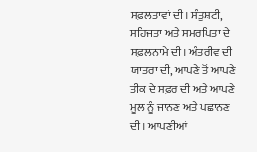ਸਫ਼ਲਤਾਵਾਂ ਦੀ। ਸੰਤੁਸ਼ਟੀ, ਸਹਿਜਤਾ ਅਤੇ ਸਮਰਪਿਤਾ ਦੇ ਸਫ਼ਲਨਾਮੇ ਦੀ। ਅੰਤਰੀਵ ਦੀ ਯਾਤਰਾ ਦੀ, ਆਪਣੇ ਤੋਂ ਆਪਣੇ ਤੀਕ ਦੇ ਸਫ਼ਰ ਦੀ ਅਤੇ ਆਪਣੇ ਮੂਲ ਨੂੰ ਜਾਨਣ ਅਤੇ ਪਛਾਨਣ ਦੀ। ਆਪਣੀਆਂ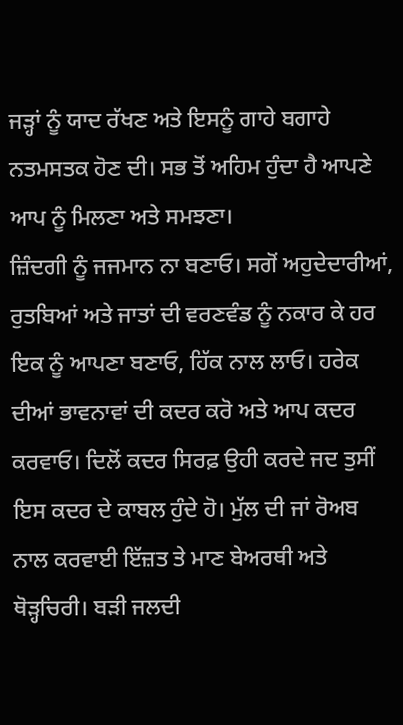ਜੜ੍ਹਾਂ ਨੂੰ ਯਾਦ ਰੱਖਣ ਅਤੇ ਇਸਨੂੰ ਗਾਹੇ ਬਗਾਹੇ ਨਤਮਸਤਕ ਹੋਣ ਦੀ। ਸਭ ਤੋਂ ਅਹਿਮ ਹੁੰਦਾ ਹੈ ਆਪਣੇ ਆਪ ਨੂੰ ਮਿਲਣਾ ਅਤੇ ਸਮਝਣਾ।
ਜ਼ਿੰਦਗੀ ਨੂੰ ਜਜਮਾਨ ਨਾ ਬਣਾਓ। ਸਗੋਂ ਅਹੁਦੇਦਾਰੀਆਂ, ਰੁਤਬਿਆਂ ਅਤੇ ਜਾਤਾਂ ਦੀ ਵਰਣਵੰਡ ਨੂੰ ਨਕਾਰ ਕੇ ਹਰ ਇਕ ਨੂੰ ਆਪਣਾ ਬਣਾਓ, ਹਿੱਕ ਨਾਲ ਲਾਓ। ਹਰੇਕ ਦੀਆਂ ਭਾਵਨਾਵਾਂ ਦੀ ਕਦਰ ਕਰੋ ਅਤੇ ਆਪ ਕਦਰ ਕਰਵਾਓ। ਦਿਲੋਂ ਕਦਰ ਸਿਰਫ਼ ਉਹੀ ਕਰਦੇ ਜਦ ਤੁਸੀਂ ਇਸ ਕਦਰ ਦੇ ਕਾਬਲ ਹੁੰਦੇ ਹੋ। ਮੁੱਲ ਦੀ ਜਾਂ ਰੋਅਬ ਨਾਲ ਕਰਵਾਈ ਇੱਜ਼ਤ ਤੇ ਮਾਣ ਬੇਅਰਥੀ ਅਤੇ ਥੋੜ੍ਹਚਿਰੀ। ਬੜੀ ਜਲਦੀ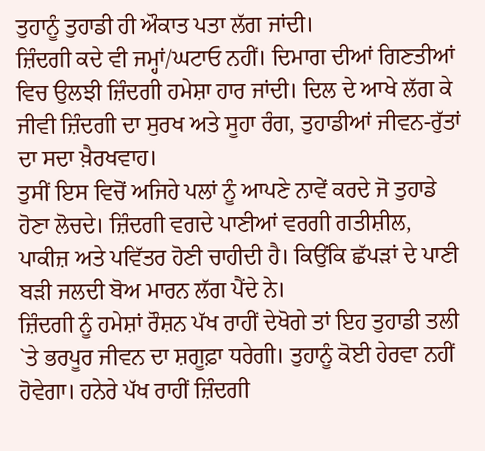ਤੁਹਾਨੂੰ ਤੁਹਾਡੀ ਹੀ ਔਕਾਤ ਪਤਾ ਲੱਗ ਜਾਂਦੀ।
ਜ਼ਿੰਦਗੀ ਕਦੇ ਵੀ ਜਮ੍ਹਾਂ/ਘਟਾਓ ਨਹੀਂ। ਦਿਮਾਗ ਦੀਆਂ ਗਿਣਤੀਆਂ ਵਿਚ ਉਲਝੀ ਜ਼ਿੰਦਗੀ ਹਮੇਸ਼ਾ ਹਾਰ ਜਾਂਦੀ। ਦਿਲ ਦੇ ਆਖੇ ਲੱਗ ਕੇ ਜੀਵੀ ਜ਼ਿੰਦਗੀ ਦਾ ਸੁਰਖ ਅਤੇ ਸੂਹਾ ਰੰਗ, ਤੁਹਾਡੀਆਂ ਜੀਵਨ-ਰੁੱਤਾਂ ਦਾ ਸਦਾ ਖ਼ੈਰਖਵਾਹ।
ਤੁਸੀਂ ਇਸ ਵਿਚੋਂ ਅਜਿਹੇ ਪਲਾਂ ਨੂੰ ਆਪਣੇ ਨਾਵੇਂ ਕਰਦੇ ਜੋ ਤੁਹਾਡੇ ਹੋਣਾ ਲੋਚਦੇ। ਜ਼ਿੰਦਗੀ ਵਗਦੇ ਪਾਣੀਆਂ ਵਰਗੀ ਗਤੀਸ਼ੀਲ, ਪਾਕੀਜ਼ ਅਤੇ ਪਵਿੱਤਰ ਹੋਣੀ ਚਾਹੀਦੀ ਹੈ। ਕਿਉਂਕਿ ਛੱਪੜਾਂ ਦੇ ਪਾਣੀ ਬੜੀ ਜਲਦੀ ਬੋਅ ਮਾਰਨ ਲੱਗ ਪੈਂਦੇ ਨੇ।
ਜ਼ਿੰਦਗੀ ਨੂੰ ਹਮੇਸ਼ਾਂ ਰੌਸ਼ਨ ਪੱਖ ਰਾਹੀਂ ਦੇਖੋਗੇ ਤਾਂ ਇਹ ਤੁਹਾਡੀ ਤਲੀ `ਤੇ ਭਰਪੂਰ ਜੀਵਨ ਦਾ ਸ਼ਗੂਫ਼ਾ ਧਰੇਗੀ। ਤੁਹਾਨੂੰ ਕੋਈ ਹੇਰਵਾ ਨਹੀਂ ਹੋਵੇਗਾ। ਹਨੇਰੇ ਪੱਖ ਰਾਹੀਂ ਜ਼ਿੰਦਗੀ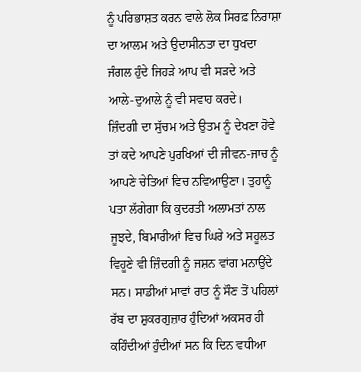ਨੂੰ ਪਰਿਭਾਸ਼ਤ ਕਰਨ ਵਾਲੇ ਲੋਕ ਸਿਰਫ਼ ਨਿਰਾਸ਼ਾ ਦਾ ਆਲਮ ਅਤੇ ਉਦਾਸੀਨਤਾ ਦਾ ਧੁਖਦਾ ਜੰਗਲ ਹੁੰਦੇ ਜਿਹੜੇ ਆਪ ਵੀ ਸੜਦੇ ਅਤੇ ਆਲੇ-ਦੁਆਲੇ ਨੂੰ ਵੀ ਸਵਾਹ ਕਰਦੇ।
ਜ਼ਿੰਦਗੀ ਦਾ ਸੁੱਚਮ ਅਤੇ ਉਤਮ ਨੂੰ ਦੇਖਣਾ ਹੋਵੇ ਤਾਂ ਕਦੇ ਆਪਣੇ ਪੁਰਖਿਆਂ ਦੀ ਜੀਵਨ-ਜਾਚ ਨੂੰ ਆਪਣੇ ਚੇਤਿਆਂ ਵਿਚ ਨਵਿਆਉਣਾ। ਤੁਹਾਨੂੰ ਪਤਾ ਲੱਗੇਗਾ ਕਿ ਕੁਦਰਤੀ ਅਲਾਮਤਾਂ ਨਾਲ ਜੂਝਦੇ, ਬਿਮਾਰੀਆਂ ਵਿਚ ਘਿਰੇ ਅਤੇ ਸਹੂਲਤ ਵਿਹੂਣੇ ਵੀ ਜ਼ਿੰਦਗੀ ਨੂੰ ਜਸ਼ਨ ਵਾਂਗ ਮਨਾਉਂਦੇ ਸਨ। ਸਾਡੀਆਂ ਮਾਵਾਂ ਰਾਤ ਨੂੰ ਸੌਣ ਤੋਂ ਪਹਿਲਾਂ ਰੱਬ ਦਾ ਸ਼ੁਕਰਗੁਜ਼ਾਰ ਹੁੰਦਿਆਂ ਅਕਸਰ ਹੀ ਕਹਿੰਦੀਆਂ ਹੁੰਦੀਆਂ ਸਨ ਕਿ ਦਿਨ ਵਧੀਆ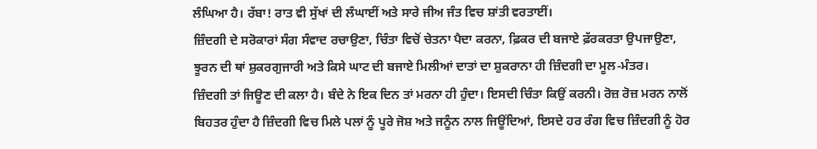ਲੰਘਿਆ ਹੈ। ਰੱਬਾ! ਰਾਤ ਵੀ ਸੁੱਖਾਂ ਦੀ ਲੰਘਾਈਂ ਅਤੇ ਸਾਰੇ ਜੀਅ ਜੰਤ ਵਿਚ ਸ਼ਾਂਤੀ ਵਰਤਾਈਂ।
ਜ਼ਿੰਦਗੀ ਦੇ ਸਰੋਕਾਰਾਂ ਸੰਗ ਸੰਵਾਦ ਰਚਾਉਣਾ, ਚਿੰਤਾ ਵਿਚੋਂ ਚੇਤਨਾ ਪੈਦਾ ਕਰਨਾ, ਫ਼ਿਕਰ ਦੀ ਬਜਾਏ ਫ਼ੱਰਕਰਤਾ ਉਪਜਾਉਣਾ, ਝੂਰਨ ਦੀ ਥਾਂ ਸ਼ੁਕਰਗੁਜਾਰੀ ਅਤੇ ਕਿਸੇ ਘਾਟ ਦੀ ਬਜਾਏ ਮਿਲੀਆਂ ਦਾਤਾਂ ਦਾ ਸ਼ੁਕਰਾਨਾ ਹੀ ਜ਼ਿੰਦਗੀ ਦਾ ਮੂਲ-ਮੰਤਰ।
ਜ਼ਿੰਦਗੀ ਤਾਂ ਜਿਊਣ ਦੀ ਕਲਾ ਹੈ। ਬੰਦੇ ਨੇ ਇਕ ਦਿਨ ਤਾਂ ਮਰਨਾ ਹੀ ਹੁੰਦਾ। ਇਸਦੀ ਚਿੰਤਾ ਕਿਉਂ ਕਰਨੀ। ਰੋਜ਼ ਰੋਜ਼ ਮਰਨ ਨਾਲੋਂ ਬਿਹਤਰ ਹੁੰਦਾ ਹੈ ਜ਼ਿੰਦਗੀ ਵਿਚ ਮਿਲੇ ਪਲਾਂ ਨੂੰ ਪੂਰੇ ਜੋਸ਼ ਅਤੇ ਜਨੂੰਨ ਨਾਲ ਜਿਊਂਦਿਆਂ, ਇਸਦੇ ਹਰ ਰੰਗ ਵਿਚ ਜ਼ਿੰਦਗੀ ਨੂੰ ਹੋਰ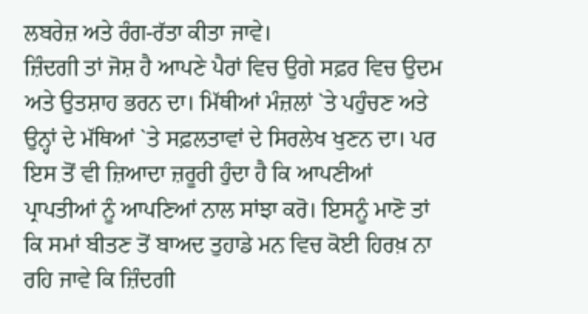ਲਬਰੇਜ਼ ਅਤੇ ਰੰਗ-ਰੱਤਾ ਕੀਤਾ ਜਾਵੇ।
ਜ਼ਿੰਦਗੀ ਤਾਂ ਜੋਸ਼ ਹੈ ਆਪਣੇ ਪੈਰਾਂ ਵਿਚ ਉਗੇ ਸਫ਼ਰ ਵਿਚ ਉਦਮ ਅਤੇ ਉਤਸ਼ਾਹ ਭਰਨ ਦਾ। ਮਿੱਥੀਆਂ ਮੰਜ਼ਲਾਂ `ਤੇ ਪਹੁੰਚਣ ਅਤੇ ਉਨ੍ਹਾਂ ਦੇ ਮੱਥਿਆਂ `ਤੇ ਸਫ਼ਲਤਾਵਾਂ ਦੇ ਸਿਰਲੇਖ ਖੁਣਨ ਦਾ। ਪਰ ਇਸ ਤੋਂ ਵੀ ਜ਼ਿਆਦਾ ਜ਼ਰੂਰੀ ਹੁੰਦਾ ਹੈ ਕਿ ਆਪਣੀਆਂ ਪ੍ਰਾਪਤੀਆਂ ਨੂੰ ਆਪਣਿਆਂ ਨਾਲ ਸਾਂਝਾ ਕਰੋ। ਇਸਨੂੰ ਮਾਣੋ ਤਾਂ ਕਿ ਸਮਾਂ ਬੀਤਣ ਤੋਂ ਬਾਅਦ ਤੁਹਾਡੇ ਮਨ ਵਿਚ ਕੋਈ ਹਿਰਖ਼ ਨਾ ਰਹਿ ਜਾਵੇ ਕਿ ਜ਼ਿੰਦਗੀ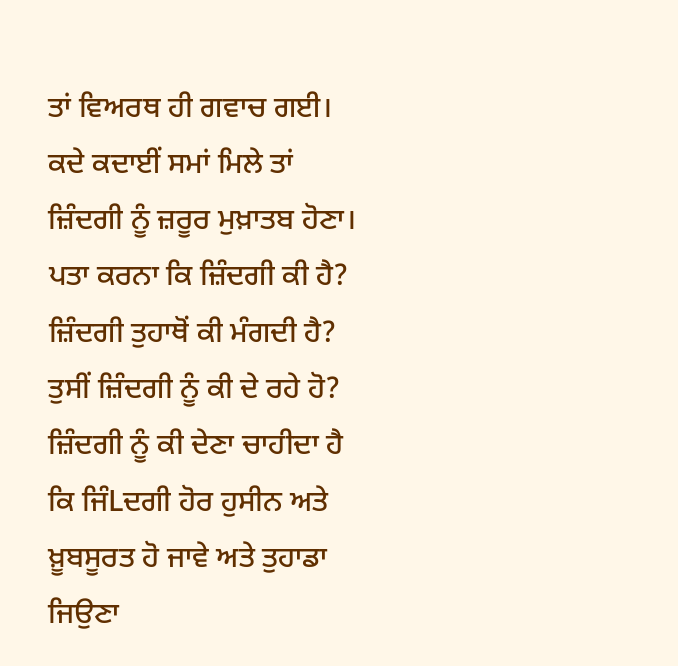ਤਾਂ ਵਿਅਰਥ ਹੀ ਗਵਾਚ ਗਈ।
ਕਦੇ ਕਦਾਈਂ ਸਮਾਂ ਮਿਲੇ ਤਾਂ ਜ਼ਿੰਦਗੀ ਨੂੰ ਜ਼ਰੂਰ ਮੁਖ਼ਾਤਬ ਹੋਣਾ। ਪਤਾ ਕਰਨਾ ਕਿ ਜ਼ਿੰਦਗੀ ਕੀ ਹੈ? ਜ਼ਿੰਦਗੀ ਤੁਹਾਥੋਂ ਕੀ ਮੰਗਦੀ ਹੈ? ਤੁਸੀਂ ਜ਼ਿੰਦਗੀ ਨੂੰ ਕੀ ਦੇ ਰਹੇ ਹੋ? ਜ਼ਿੰਦਗੀ ਨੂੰ ਕੀ ਦੇਣਾ ਚਾਹੀਦਾ ਹੈ ਕਿ ਜਿੰLਦਗੀ ਹੋਰ ਹੁਸੀਨ ਅਤੇ ਖ਼ੂਬਸੂਰਤ ਹੋ ਜਾਵੇ ਅਤੇ ਤੁਹਾਡਾ ਜਿਉਣਾ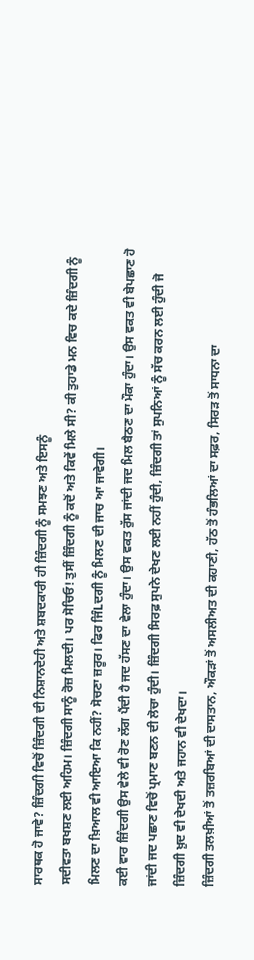ਸਾਰਥਕ ਹੋ ਜਾਵੇ? ਜ਼ਿੰਦਗੀ ਵਿਚੋਂ ਜ਼ਿੰਦਗੀ ਦੀ ਨਿਸ਼ਾਨਦੇਹੀ ਅਤੇ ਸ਼ਬਦਕਾਰੀ ਹੀ ਜ਼ਿੰਦਗੀ ਨੂੰ ਸਮਝਣ ਅਤੇ ਇਸਨੂੰ
ਸਦੀਵਤਾ ਬਖਸ਼ਣ ਲਈ ਅਹਿਮ। ਜ਼ਿੰਦਗੀ ਸਾਨੂੰ ਰੋਜ਼ ਮਿਲਦੀ। ਪਰ ਸੋਚਿਓ! ਤੁਸੀਂ ਜ਼ਿੰਦਗੀ ਨੂੰ ਕਦੋਂ ਅਤੇ ਕਿਵੇਂ ਮਿਲੇ ਸੀ? ਕੀ ਤੁਹਾਡੇ ਮਨ ਵਿਚ ਕਦੇ ਜ਼ਿੰਦਗੀ ਨੂੰ ਮਿਲਣ ਦਾ ਖ਼ਿਆਲ ਵੀ ਆਇਆ ਕਿ ਨਹੀਂ? ਸੋਚਣਾ ਜ਼ਰੂਰ। ਫਿਰ ਜਿੰLਦਗੀ ਨੂੰ ਮਿਲਣ ਦੀ ਜਾਚ ਆ ਜਾਵੇਗੀ।
ਕਈ ਵਾਰ ਜ਼ਿੰਦਗੀ ਉਸ ਵੇਲੇ ਵੀ ਰੋਣ ਲੱਗ ਪੈਂਦੀ ਹੈ ਜਦ ਹੱਸਣ ਦਾ ਵੇਲਾ ਹੁੰਦਾ। ਉਸ ਵਕਤ ਰੁੱਸ ਜਾਂਦੀ ਜਦ ਮਿਲ ਬੈਠਣ ਦਾ ਮੌਕਾ ਹੁੰਦਾ। ਉਸ ਵਕਤ ਵੀ ਬੇਪਛਾਣ ਹੋ ਜਾਂਦੀ ਜਦ ਪਛਾਣ ਵਿਚੋਂ ਪ੍ਰਮਾਣ ਬਣਨ ਦੀ ਲੋਚਾ ਹੁੰਦੀ। ਜ਼ਿੰਦਗੀ ਸਿਰਫ਼ ਸੁਪਨੇ ਦੇਖਣ ਲਈ ਨਹੀਂ ਹੁੰਦੀ, ਜ਼ਿੰਦਗੀ ਤਾਂ ਸੁਪਨਿਆਂ ਨੂੰ ਸੱਚ ਕਰਨ ਲਈ ਹੁੰਦੀ ਜੋ ਜ਼ਿੰਦਗੀ ਖ਼ੁਦ ਵੀ ਦੇਖਦੀ ਅਤੇ ਜਹਾਨ ਵੀ ਦੇਖਦਾ।
ਜ਼ਿੰਦਗੀ ਤਲਖ਼ੀਆਂ ਤੋਂ ਤਜ਼ਰਬਿਆਂ ਦੀ ਦਾਸਤਾਨ, ਔਕੜਾਂ ਤੋਂ ਅਸਲੀਅਤ ਦੀ ਕਹਾਣੀ, ਹੱਠ ਤੋਂ ਹੰਭਲਿਆਂ ਦਾ ਸਫ਼ਰ, ਸਿਰੜ ਤੋਂ ਸਾਧਨਾ ਦਾ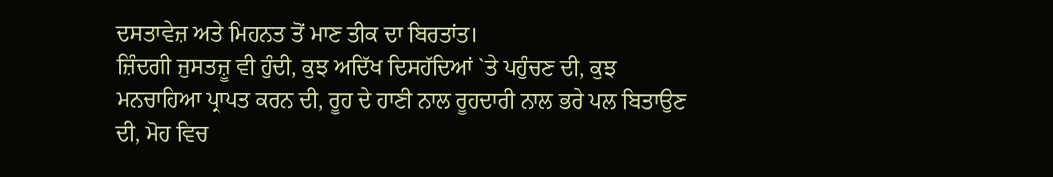ਦਸਤਾਵੇਜ਼ ਅਤੇ ਮਿਹਨਤ ਤੋਂ ਮਾਣ ਤੀਕ ਦਾ ਬਿਰਤਾਂਤ।
ਜ਼ਿੰਦਗੀ ਜੁਸਤਜ਼ੂ ਵੀ ਹੁੰਦੀ, ਕੁਝ ਅਦਿੱਖ ਦਿਸਹੱਦਿਆਂ `ਤੇ ਪਹੁੰਚਣ ਦੀ, ਕੁਝ ਮਨਚਾਹਿਆ ਪ੍ਰਾਪਤ ਕਰਨ ਦੀ, ਰੂਹ ਦੇ ਹਾਣੀ ਨਾਲ ਰੂਹਦਾਰੀ ਨਾਲ ਭਰੇ ਪਲ ਬਿਤਾਉਣ ਦੀ, ਮੋਹ ਵਿਚ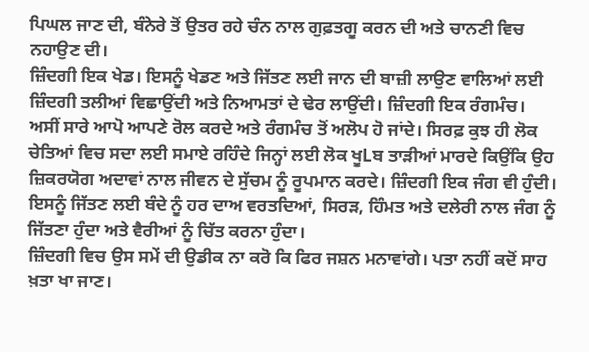ਪਿਘਲ ਜਾਣ ਦੀ, ਬੰਨੇਰੇ ਤੋਂ ਉਤਰ ਰਹੇ ਚੰਨ ਨਾਲ ਗੁਫ਼ਤਗੂ ਕਰਨ ਦੀ ਅਤੇ ਚਾਨਣੀ ਵਿਚ ਨਹਾਉਣ ਦੀ।
ਜ਼ਿੰਦਗੀ ਇਕ ਖੇਡ। ਇਸਨੂੰ ਖੇਡਣ ਅਤੇ ਜਿੱਤਣ ਲਈ ਜਾਨ ਦੀ ਬਾਜ਼ੀ ਲਾਉਣ ਵਾਲਿਆਂ ਲਈ ਜ਼ਿੰਦਗੀ ਤਲੀਆਂ ਵਿਛਾਉਂਦੀ ਅਤੇ ਨਿਆਮਤਾਂ ਦੇ ਢੇਰ ਲਾਉਂਦੀ। ਜ਼ਿੰਦਗੀ ਇਕ ਰੰਗਮੰਚ। ਅਸੀਂ ਸਾਰੇ ਆਪੋ ਆਪਣੇ ਰੋਲ ਕਰਦੇ ਅਤੇ ਰੰਗਮੰਚ ਤੋਂ ਅਲੋਪ ਹੋ ਜਾਂਦੇ। ਸਿਰਫ਼ ਕੁਝ ਹੀ ਲੋਕ ਚੇਤਿਆਂ ਵਿਚ ਸਦਾ ਲਈ ਸਮਾਏ ਰਹਿੰਦੇ ਜਿਨ੍ਹਾਂ ਲਈ ਲੋਕ ਖੂLਬ ਤਾੜੀਆਂ ਮਾਰਦੇ ਕਿਉਂਕਿ ਉਹ ਜ਼ਿਕਰਯੋਗ ਅਦਾਵਾਂ ਨਾਲ ਜੀਵਨ ਦੇ ਸੁੱਚਮ ਨੂੰ ਰੂਪਮਾਨ ਕਰਦੇ। ਜ਼ਿੰਦਗੀ ਇਕ ਜੰਗ ਵੀ ਹੁੰਦੀ। ਇਸਨੂੰ ਜਿੱਤਣ ਲਈ ਬੰਦੇ ਨੂੰ ਹਰ ਦਾਅ ਵਰਤਦਿਆਂ, ਸਿਰੜ, ਹਿੰਮਤ ਅਤੇ ਦਲੇਰੀ ਨਾਲ ਜੰਗ ਨੂੰ ਜਿੱਤਣਾ ਹੁੰਦਾ ਅਤੇ ਵੈਰੀਆਂ ਨੂੰ ਚਿੱਤ ਕਰਨਾ ਹੁੰਦਾ।
ਜ਼ਿੰਦਗੀ ਵਿਚ ਉਸ ਸਮੇਂ ਦੀ ਉਡੀਕ ਨਾ ਕਰੋ ਕਿ ਫਿਰ ਜਸ਼ਨ ਮਨਾਵਾਂਗੇ। ਪਤਾ ਨਹੀਂ ਕਦੋਂ ਸਾਹ ਖ਼ਤਾ ਖਾ ਜਾਣ।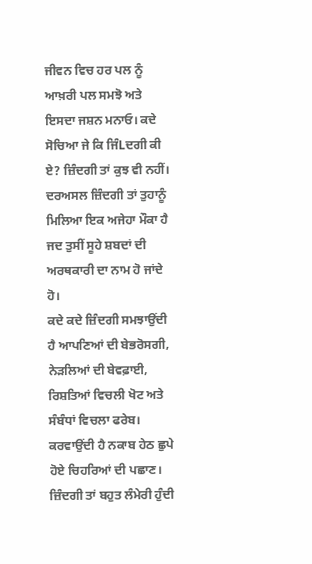ਜੀਵਨ ਵਿਚ ਹਰ ਪਲ ਨੂੰ ਆਖ਼ਰੀ ਪਲ ਸਮਝੋ ਅਤੇ ਇਸਦਾ ਜਸ਼ਨ ਮਨਾਓ। ਕਦੇ ਸੋਚਿਆ ਜੇ ਕਿ ਜਿੰLਦਗੀ ਕੀ ਏ? ਜ਼ਿੰਦਗੀ ਤਾਂ ਕੁਝ ਵੀ ਨਹੀਂ। ਦਰਅਸਲ ਜ਼ਿੰਦਗੀ ਤਾਂ ਤੁਹਾਨੂੰ ਮਿਲਿਆ ਇਕ ਅਜੇਹਾ ਮੌਕਾ ਹੈ ਜਦ ਤੁਸੀਂ ਸੂਹੇ ਸ਼ਬਦਾਂ ਦੀ ਅਰਥਕਾਰੀ ਦਾ ਨਾਮ ਹੋ ਜਾਂਦੇ ਹੋ।
ਕਦੇ ਕਦੇ ਜ਼ਿੰਦਗੀ ਸਮਝਾਉਂਦੀ ਹੈ ਆਪਣਿਆਂ ਦੀ ਬੇਭਰੋਸਗੀ, ਨੇੜਲਿਆਂ ਦੀ ਬੇਵਫ਼ਾਈ, ਰਿਸ਼ਤਿਆਂ ਵਿਚਲੀ ਖੋਟ ਅਤੇ ਸੰਬੰਧਾਂ ਵਿਚਲਾ ਫਰੇਬ। ਕਰਵਾਉਂਦੀ ਹੈ ਨਕਾਬ ਹੇਠ ਛੁਪੇ ਹੋਏ ਚਿਹਰਿਆਂ ਦੀ ਪਛਾਣ।
ਜ਼ਿੰਦਗੀ ਤਾਂ ਬਹੁਤ ਲੰਮੇਰੀ ਹੁੰਦੀ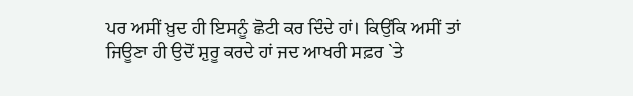ਪਰ ਅਸੀਂ ਖ਼ੁਦ ਹੀ ਇਸਨੂੰ ਛੋਟੀ ਕਰ ਦਿੰਦੇ ਹਾਂ। ਕਿਉਂਕਿ ਅਸੀਂ ਤਾਂ ਜਿਊਣਾ ਹੀ ਉਦੋਂ ਸ਼ੁਰੂ ਕਰਦੇ ਹਾਂ ਜਦ ਆਖਰੀ ਸਫ਼ਰ `ਤੇ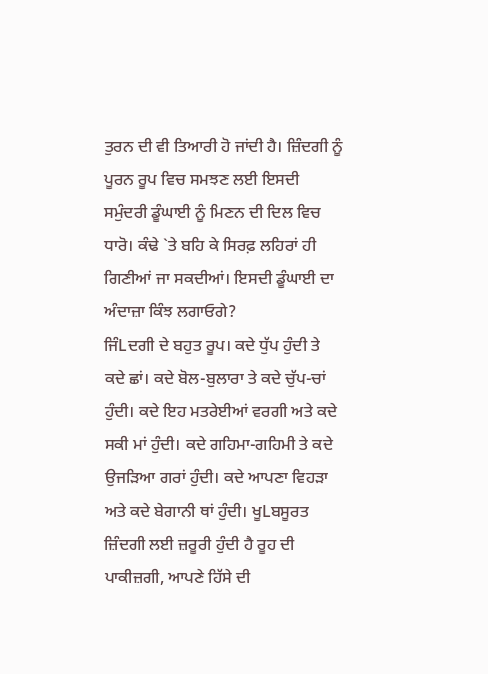ਤੁਰਨ ਦੀ ਵੀ ਤਿਆਰੀ ਹੋ ਜਾਂਦੀ ਹੈ। ਜ਼ਿੰਦਗੀ ਨੂੰ ਪੂਰਨ ਰੂਪ ਵਿਚ ਸਮਝਣ ਲਈ ਇਸਦੀ ਸਮੁੰਦਰੀ ਡੂੰਘਾਈ ਨੂੰ ਮਿਣਨ ਦੀ ਦਿਲ ਵਿਚ ਧਾਰੋ। ਕੰਢੇ `ਤੇ ਬਹਿ ਕੇ ਸਿਰਫ਼ ਲਹਿਰਾਂ ਹੀ ਗਿਣੀਆਂ ਜਾ ਸਕਦੀਆਂ। ਇਸਦੀ ਡੂੰਘਾਈ ਦਾ ਅੰਦਾਜ਼ਾ ਕਿੰਝ ਲਗਾਓਗੇ?
ਜਿੰLਦਗੀ ਦੇ ਬਹੁਤ ਰੂਪ। ਕਦੇ ਧੁੱਪ ਹੁੰਦੀ ਤੇ ਕਦੇ ਛਾਂ। ਕਦੇ ਬੋਲ-ਬੁਲਾਰਾ ਤੇ ਕਦੇ ਚੁੱਪ-ਚਾਂ ਹੁੰਦੀ। ਕਦੇ ਇਹ ਮਤਰੇਈਆਂ ਵਰਗੀ ਅਤੇ ਕਦੇ ਸਕੀ ਮਾਂ ਹੁੰਦੀ। ਕਦੇ ਗਹਿਮਾ-ਗਹਿਮੀ ਤੇ ਕਦੇ ਉਜੜਿਆ ਗਰਾਂ ਹੁੰਦੀ। ਕਦੇ ਆਪਣਾ ਵਿਹੜਾ ਅਤੇ ਕਦੇ ਬੇਗਾਨੀ ਥਾਂ ਹੁੰਦੀ। ਖੂLਬਸੂਰਤ ਜ਼ਿੰਦਗੀ ਲਈ ਜ਼ਰੂਰੀ ਹੁੰਦੀ ਹੈ ਰੂਹ ਦੀ ਪਾਕੀਜ਼ਗੀ, ਆਪਣੇ ਹਿੱਸੇ ਦੀ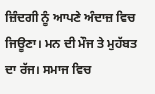ਜ਼ਿੰਦਗੀ ਨੂੰ ਆਪਣੇ ਅੰਦਾਜ਼ ਵਿਚ ਜਿਊਣਾ। ਮਨ ਦੀ ਮੌਜ ਤੇ ਮੁਹੱਬਤ ਦਾ ਰੱਜ। ਸਮਾਜ ਵਿਚ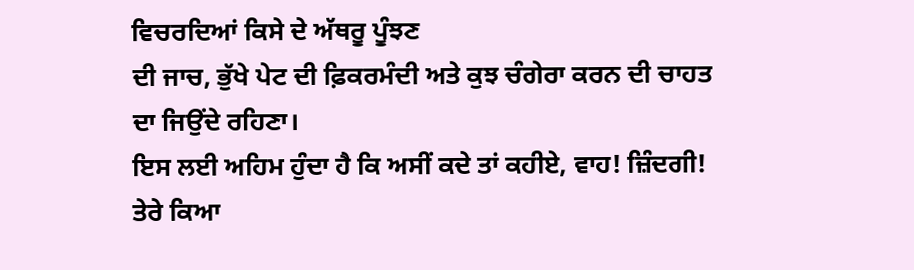ਵਿਚਰਦਿਆਂ ਕਿਸੇ ਦੇ ਅੱਥਰੂ ਪੂੰਝਣ
ਦੀ ਜਾਚ, ਭੁੱਖੇ ਪੇਟ ਦੀ ਫ਼ਿਕਰਮੰਦੀ ਅਤੇ ਕੁਝ ਚੰਗੇਰਾ ਕਰਨ ਦੀ ਚਾਹਤ ਦਾ ਜਿਉਂਦੇ ਰਹਿਣਾ।
ਇਸ ਲਈ ਅਹਿਮ ਹੁੰਦਾ ਹੈ ਕਿ ਅਸੀਂ ਕਦੇ ਤਾਂ ਕਹੀਏ, ਵਾਹ! ਜ਼ਿੰਦਗੀ! ਤੇਰੇ ਕਿਆ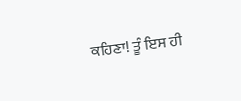ਕਹਿਣਾ! ਤੂੰ ਇਸ ਹੀ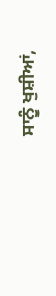ਸਾਨੂੰ ਖੁਸ਼ੀਆਂ,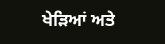ਖੇੜਿਆਂ ਅਤੇ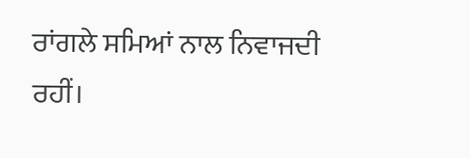ਰਾਂਗਲੇ ਸਮਿਆਂ ਨਾਲ ਨਿਵਾਜਦੀ ਰਹੀਂ।